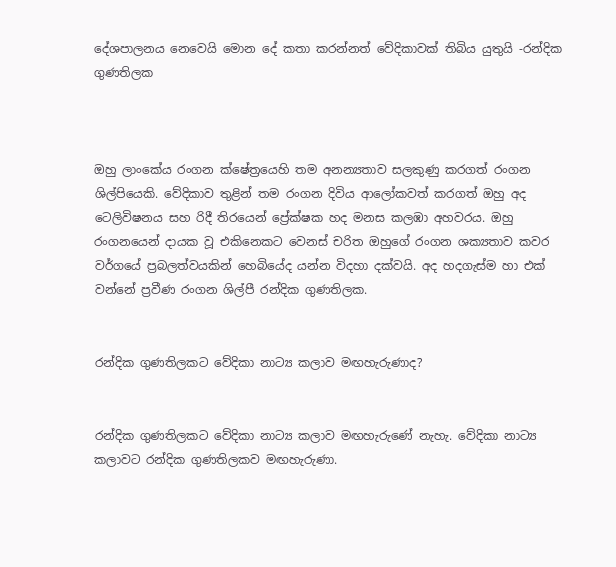දේශපාලනය නෙවෙයි මොන දේ කතා කරන්නත් වේදිකාවක් තිබිය යුතුයි -රන්දික ගුණතිලක



ඔහු ලාංකේය රංගන ක්ෂේත්‍රයෙහි තම අනන්‍යතාව සලකුණු කරගත් රංගන ශිල්පියෙකි. වේදිකාව තුළින් තම රංගන දිවිය ආලෝකවත් කරගත් ඔහු අද ටෙලිවිෂනය සහ රිදී තිරයෙන් ප්‍රේක්ෂක හද මනස කලඹා අහවරය. ඔහු රංගනයෙන් දායක වූ එකිනෙකට වෙනස් චරිත ඔහුගේ රංගන ශක්‍යතාව කවර වර්ගයේ ප්‍රබලත්වයකින් හෙබියේද යන්න විදහා දක්වයි. අද හදගැස්ම හා එක් වන්නේ ප්‍රවීණ රංගන ශිල්පී රන්දික ගුණතිලක.


රන්දික ගුණතිලකට වේදිකා නාට්‍ය කලාව මඟහැරුණාද?


රන්දික ගුණතිලකට වේදිකා නාට්‍ය කලාව මඟහැරුණේ නැහැ. වේදිකා නාට්‍ය කලාවට රන්දික ගුණතිලකව මඟහැරුණා.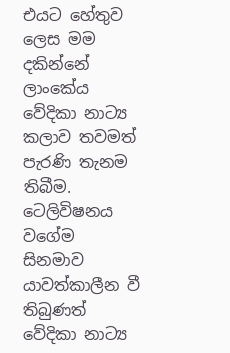එයට හේතුව ලෙස මම දකින්නේ ලාංකේය වේදිකා නාට්‍ය කලාව තවමත් පැරණි තැනම තිබීම. ටෙලිවිෂනය වගේම සිනමාව යාවත්කාලීන වී තිබුණත් වේදිකා නාට්‍ය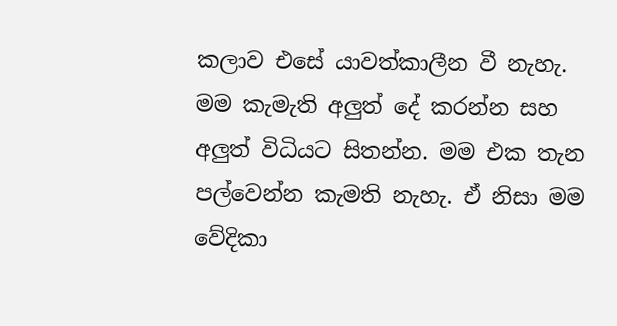කලාව එසේ යාවත්කාලීන වී නැහැ. මම කැමැති අලුත් දේ කරන්න සහ අලුත් විධියට සිතන්න. මම එක තැන පල්වෙන්න කැමති නැහැ. ඒ නිසා මම වේදිකා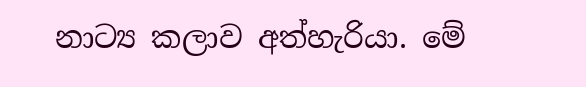නාට්‍ය කලාව අත්හැරියා. මේ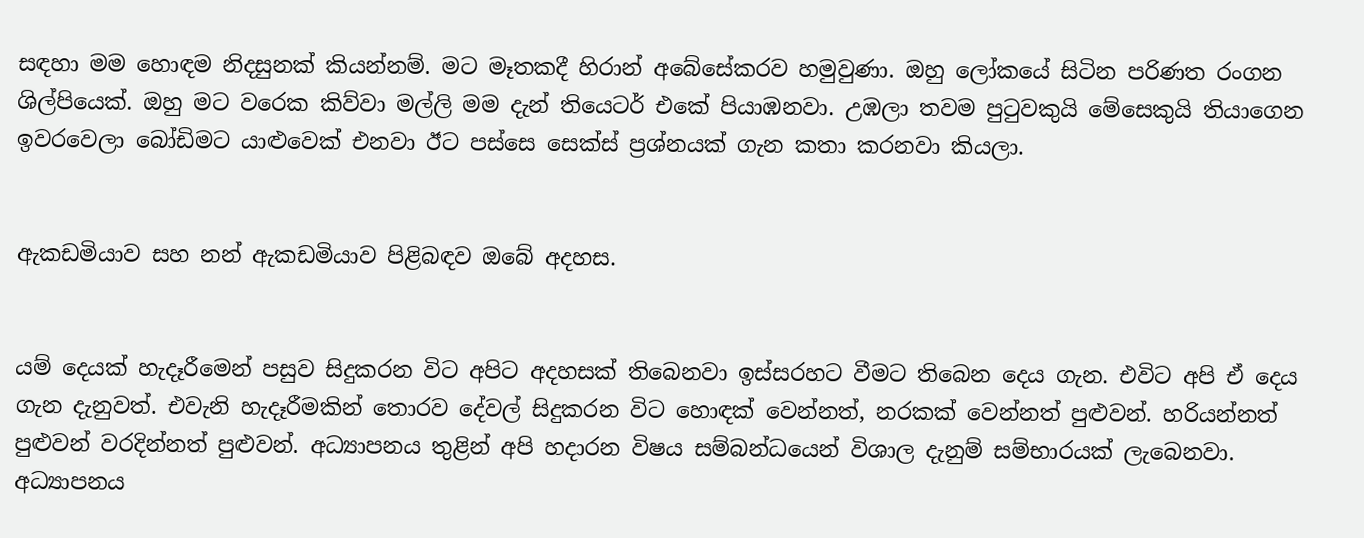සඳහා මම හොඳම නිදසුනක් කියන්නම්. මට මෑතකදී හිරාන් අබේසේකරව හමුවුණා. ඔහු ලෝකයේ සිටින පරිණත රංගන ශිල්පියෙක්. ඔහු මට වරෙක කිව්වා මල්ලි මම දැන් තියෙටර් එකේ පියාඹනවා. උඹලා තවම පුටුවකුයි මේසෙකුයි තියාගෙන ඉවරවෙලා බෝඩිමට යාළුවෙක් එනවා ඊට පස්සෙ සෙක්ස් ප්‍රශ්නයක් ගැන කතා කරනවා කියලා.


ඇකඩමියාව සහ නන් ඇකඩමියාව පිළිබඳව ඔබේ අදහස.


යම් දෙයක් හැදෑරීමෙන් පසුව සිදුකරන විට අපිට අදහසක් තිබෙනවා ඉස්සරහට වීමට තිබෙන දෙය ගැන. එවිට අපි ඒ දෙය ගැන දැනුවත්. එවැනි හැදෑරීමකින් තොරව දේවල් සිදුකරන විට හොඳක් වෙන්නත්, නරකක් වෙන්නත් පුළුවන්. හරියන්නත් පුළුවන් වරදින්නත් පුළුවන්. අධ්‍යාපනය තුළින් අපි හදාරන විෂය සම්බන්ධයෙන් විශාල දැනුම් සම්භාරයක් ලැබෙනවා. අධ්‍යාපනය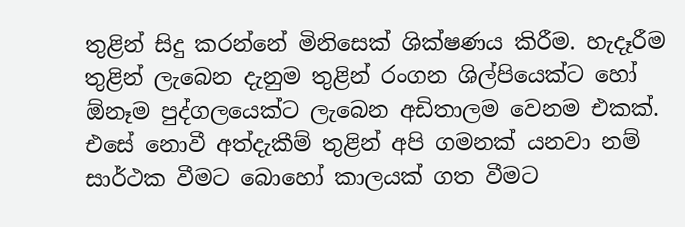තුළින් සිදු කරන්නේ මිනිසෙක් ශික්ෂණය කිරීම. හැදෑරීම තුළින් ලැබෙන දැනුම තුළින් රංගන ශිල්පියෙක්ට හෝ ඕනෑම පුද්ගලයෙක්ට ලැබෙන අඩිතාලම වෙනම එකක්. එසේ නොවී අත්දැකීම් තුළින් අපි ගමනක් යනවා නම් සාර්ථක වීමට බොහෝ කාලයක් ගත වීමට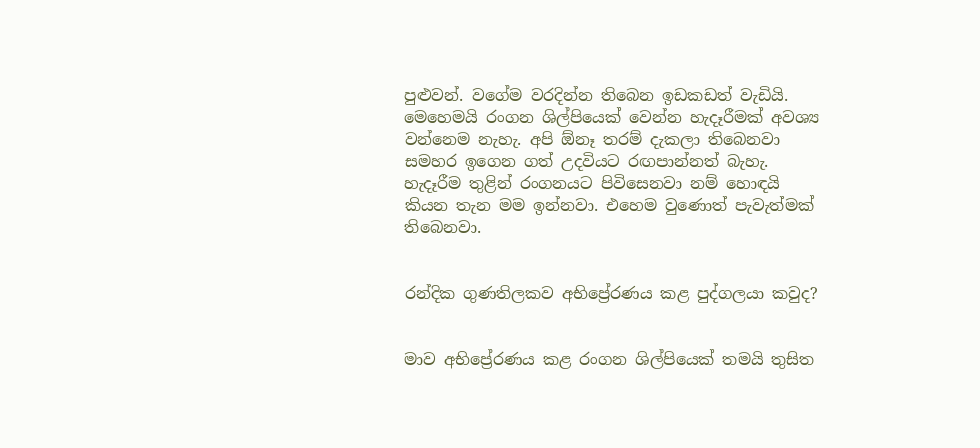පුළුවන්. වගේම වරදින්න තිබෙන ඉඩකඩත් වැඩියි. මෙහෙමයි රංගන ශිල්පියෙක් වෙන්න හැදෑරීමක් අවශ්‍ය වන්නෙම නැහැ. අපි ඕනෑ තරම් දැකලා තිබෙනවා සමහර ඉගෙන ගත් උදවියට රඟපාන්නත් බැහැ. හැදෑරීම තුළින් රංගනයට පිවිසෙනවා නම් හොඳයි කියන තැන මම ඉන්නවා. එහෙම වුණොත් පැවැත්මක් තිබෙනවා.


රන්දික ගුණතිලකව අභිප්‍රේරණය කළ පුද්ගලයා කවුද?


මාව අභිප්‍රේරණය කළ රංගන ශිල්පියෙක් තමයි තුසිත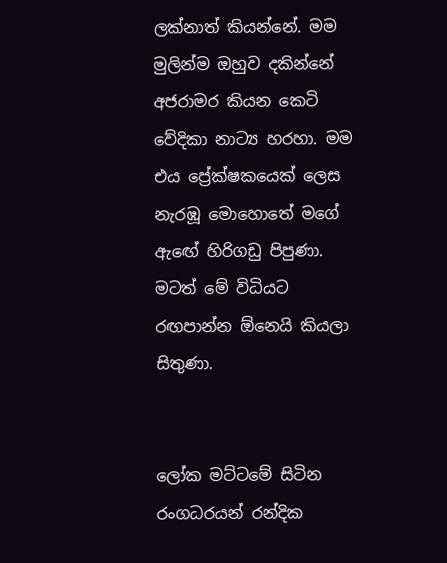ලක්නාත් කියන්නේ. මම මුලින්ම ඔහුව දකින්නේ අජරාමර කියන කෙටි වේදිකා නාට්‍ය හරහා. මම එය ප්‍රේක්ෂකයෙක් ලෙස නැරඹූ මොහොතේ මගේ ඇඟේ හිරිගඩු පිපුණා. මටත් මේ විධියට රඟපාන්න ඕනෙයි කියලා සිතුණා.


ලෝක මට්ටමේ සිටින රංගධරයන් රන්දික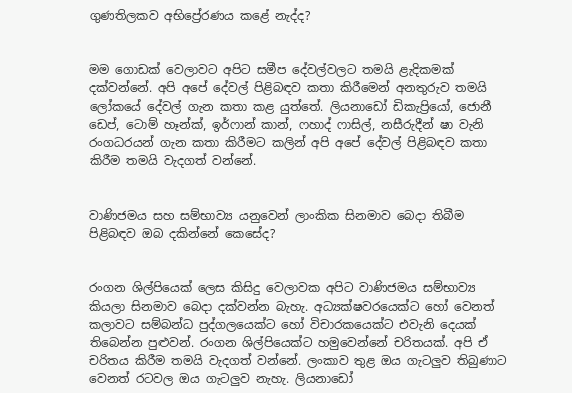ගුණතිලකව අභිප්‍රේරණය කළේ නැද්ද?


මම ගොඩක් වෙලාවට අපිට සමීප දේවල්වලට තමයි ළැදිකමක් දක්වන්නේ. අපි අපේ දේවල් පිළිබඳව කතා කිරීමෙන් අනතුරුව තමයි ලෝකයේ දේවල් ගැන කතා කළ යුත්තේ. ලියනාඩෝ ඩිකැප්‍රියෝ, ජොනී ඩෙප්, ටොම් හෑන්ක්, ඉර්ෆාන් කාන්, ෆහාද් ෆාසිල්, නසීරුදීන් ෂා වැනි රංගධරයන් ගැන කතා කිරීමට කලින් අපි අපේ දේවල් පිළිබඳව කතා කිරීම තමයි වැදගත් වන්නේ.


වාණිජමය සහ සම්භාව්‍ය යනුවෙන් ලාංකික සිනමාව බෙදා තිබීම පිළිබඳව ඔබ දකින්නේ කෙසේද?


රංගන ශිල්පියෙක් ලෙස කිසිදු වෙලාවක අපිට වාණිජමය සම්භාව්‍ය කියලා සිනමාව බෙදා දක්වන්න බැහැ. අධ්‍යක්ෂවරයෙක්ට හෝ වෙනත් කලාවට සම්බන්ධ පුද්ගලයෙක්ට හෝ විචාරකයෙක්ට එවැනි දෙයක් තිබෙන්න පුළුවන්. රංගන ශිල්පියෙක්ට හමුවෙන්නේ චරිතයක්. අපි ඒ චරිතය කිරීම තමයි වැදගත් වන්නේ. ලංකාව තුළ ඔය ගැටලුව තිබුණාට වෙනත් රටවල ඔය ගැටලුව නැහැ. ලියනාඩෝ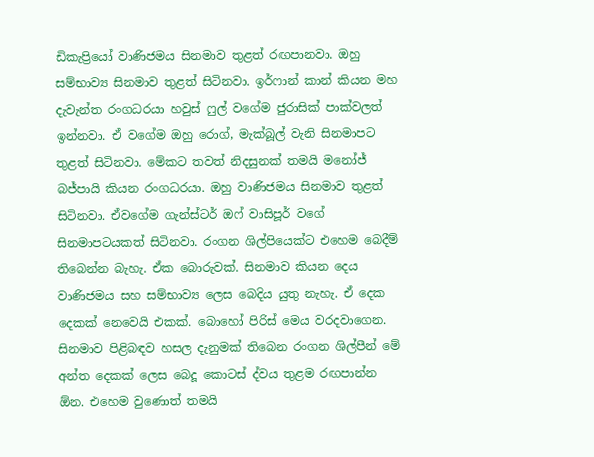ඩිකැප්‍රියෝ වාණිජමය සිනමාව තුළත් රඟපානවා. ඔහු සම්භාව්‍ය සිනමාව තුළත් සිටිනවා. ඉර්ෆාන් කාන් කියන මහ දැවැන්ත රංගධරයා හවුස් ෆුල් වගේම ජුරාසික් පාක්වලත් ඉන්නවා. ඒ වගේම ඔහු රොග්, මැක්බූල් වැනි සිනමාපට තුළත් සිටිනවා. මේකට තවත් නිදසුනක් තමයි මනෝජ් බජ්පායි කියන රංගධරයා. ඔහු වාණිජමය සිනමාව තුළත් සිටිනවා. ඒවගේම ගැන්ස්ටර් ඔෆ් වාසිපූර් වගේ සිනමාපටයකත් සිටිනවා. රංගන ශිල්පියෙක්ට එහෙම බෙදීම් තිබෙන්න බැහැ. ඒක බොරුවක්. සිනමාව කියන දෙය වාණිජමය සහ සම්භාව්‍ය ලෙස බෙදිය යුතු නැහැ. ඒ දෙක දෙකක් නෙවෙයි එකක්. බොහෝ පිරිස් මෙය වරදවාගෙන. සිනමාව පිළිබඳව හසල දැනුමක් තිබෙන රංගන ශිල්පීන් මේ අන්ත දෙකක් ලෙස බෙදූ කොටස් ද්වය තුළම රඟපාන්න ඕන. එහෙම වුණොත් තමයි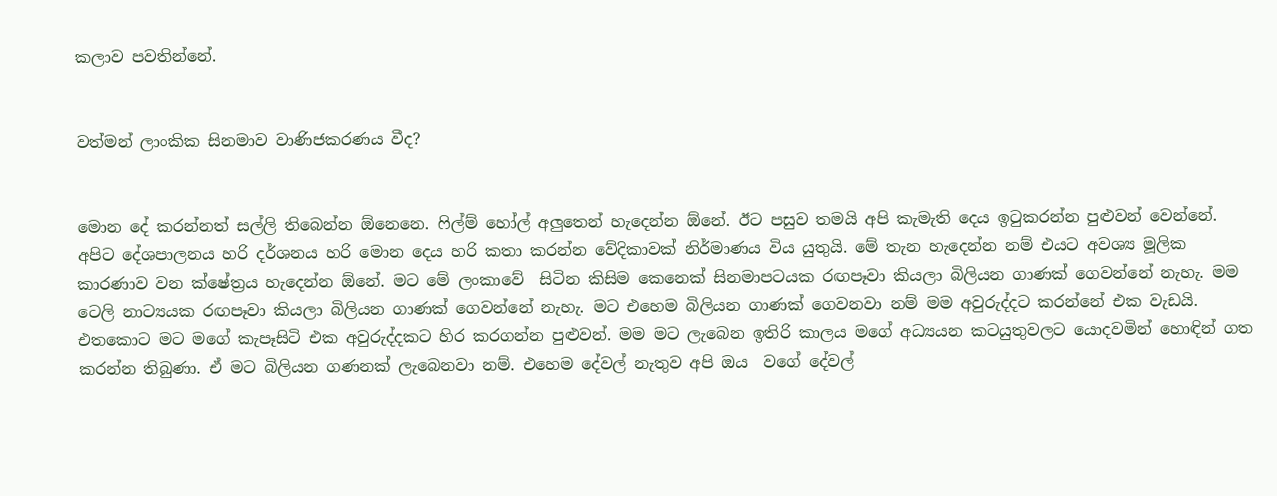කලාව පවතින්නේ.


වත්මන් ලාංකික සිනමාව වාණිජකරණය වීද?


මොන දේ කරන්නත් සල්ලි තිබෙන්න ඕනෙනෙ. ෆිල්ම් හෝල් අලුතෙන් හැදෙන්න ඕනේ. ඊට පසුව තමයි අපි කැමැති දෙය ඉටුකරන්න පුළුවන් වෙන්නේ. අපිට දේශපාලනය හරි දර්ශනය හරි මොන දෙය හරි කතා කරන්න වේදිකාවක් නිර්මාණය විය යුතුයි. මේ තැන හැදෙන්න නම් එයට අවශ්‍ය මූලික කාරණාව වන ක්ෂේත්‍රය හැදෙන්න ඕනේ. මට මේ ලංකාවේ  සිටින කිසිම කෙනෙක් සිනමාපටයක රඟපෑවා කියලා බිලියන ගාණක් ගෙවන්නේ නැහැ. මම ටෙලි නාට්‍යයක රඟපෑවා කියලා බිලියන ගාණක් ගෙවන්නේ නැහැ. මට එහෙම බිලියන ගාණක් ගෙවනවා නම් මම අවුරුද්දට කරන්නේ එක වැඩයි. එතකොට මට මගේ කැපෑසිටි එක අවුරුද්දකට හිර කරගන්න පුළුවන්. මම මට ලැබෙන ඉතිරි කාලය මගේ අධ්‍යයන කටයුතුවලට යොදවමින් හොඳින් ගත කරන්න තිබුණා. ඒ මට බිලියන ගණනක් ලැබෙනවා නම්. එහෙම දේවල් නැතුව අපි ඔය  වගේ දේවල්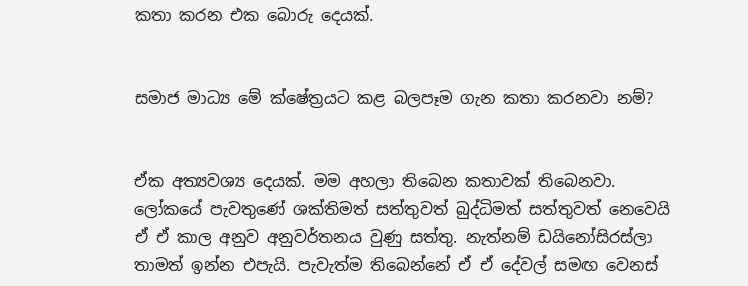කතා කරන එක බොරු දෙයක්.


සමාජ මාධ්‍ය මේ ක්ෂේත්‍රයට කළ බලපෑම ගැන කතා කරනවා නම්?


ඒක අත්‍යවශ්‍ය දෙයක්. මම අහලා තිබෙන කතාවක් තිබෙනවා. ලෝකයේ පැවතුණේ ශක්තිමත් සත්තුවත් බුද්ධිමත් සත්තුවත් නෙවෙයි ඒ ඒ කාල අනුව අනුවර්තනය වුණු සත්තු. නැත්නම් ඩයිනෝසිරස්ලා තාමත් ඉන්න එපැයි. පැවැත්ම තිබෙන්නේ ඒ ඒ දේවල් සමඟ වෙනස්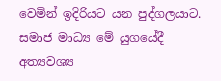වෙමින් ඉදිරියට යන පුද්ගලයාට. සමාජ මාධ්‍ය මේ යුගයේදී  අත්‍යවශ්‍ය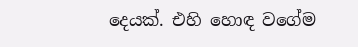දෙයක්. එහි හොඳ වගේම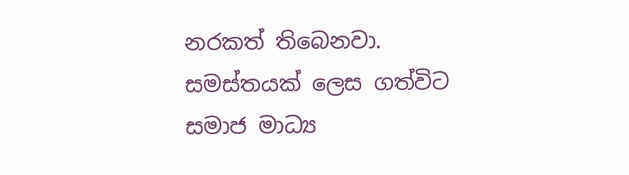නරකත් තිබෙනවා. සමස්තයක් ලෙස ගත්විට සමාජ මාධ්‍ය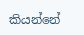කියන්නේ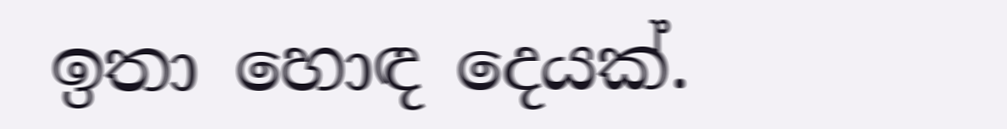ඉතා හොඳ දෙයක්.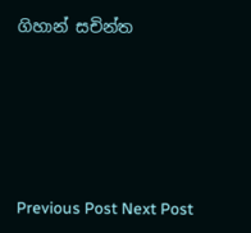ගිහාන් සචින්ත





Previous Post Next Post